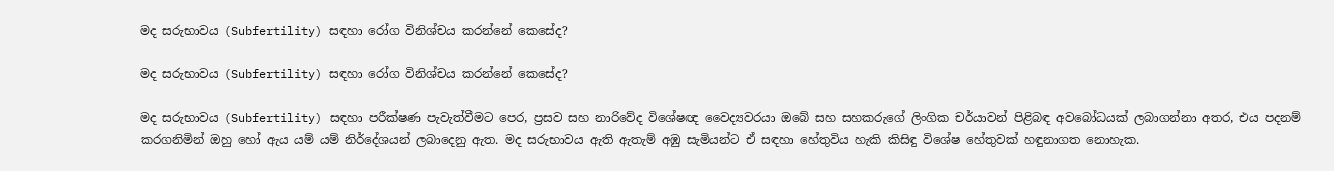මද සරුභාවය (Subfertility) සඳහා රෝග විනිශ්චය කරන්නේ කෙසේද?

මද සරුභාවය (Subfertility) සඳහා රෝග විනිශ්චය කරන්නේ කෙසේද?

මද සරුභාවය (Subfertility) සඳහා පරීක්ෂණ පැවැත්වීමට පෙර, ප්‍රසව සහ නාරිවේද විශේෂඥ වෛද්‍යවරයා ඔබේ සහ සහකරුගේ ලිංගික චර්යාවන් පිළිබඳ අවබෝධයක් ලබාගන්නා අතර, එය පදනම් කරගනිමින් ඔහු හෝ ඇය යම් යම් නිර්දේශයන් ලබාදෙනු ඇත. මද සරුභාවය ඇති ඇතැම් අඹු සැමියන්ට ඒ සඳහා හේතුවිය හැකි කිසිඳු විශේෂ හේතුවක් හඳුනාගත නොහැක.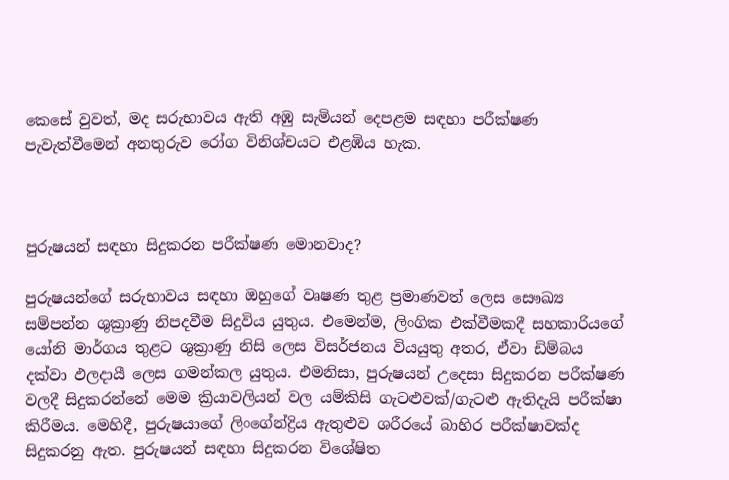කෙසේ වුවත්, මද සරුභාවය ඇති අඹු සැමියන් දෙපළම සඳහා පරීක්ෂණ පැවැත්වීමෙන් අනතුරුව රෝග විනිශ්චයට එළඹිය හැක.



පුරුෂයන් සඳහා සිදුකරන පරීක්ෂණ මොනවාද?

පුරුෂයන්ගේ සරුභාවය සඳහා ඔහුගේ වෘෂණ තුළ ප්‍රමාණවත් ලෙස සෞඛ්‍ය සම්පන්න ශුක්‍රාණු නිපදවීම සිදුවිය යුතුය. එමෙන්ම, ලිංගික එක්වීමකදී සහකාරියගේ යෝනි මාර්ගය තුළට ශුක්‍රාණු නිසි ලෙස විසර්ජනය වියයුතු අතර, ඒවා ඩිම්බය දක්වා ඵලදායී ලෙස ගමන්කල යුතුය. එමනිසා, පුරුෂයන් උදෙසා සිදුකරන පරීක්ෂණ වලදී සිදුකරන්නේ මෙම ක්‍රියාවලියන් වල යම්කිසි ගැටළුවක්/ගැටළු ඇතිදැයි පරීක්ෂා කිරීමය. මෙහිදී, පුරුෂයාගේ ලිංගේන්ද්‍රිය ඇතුළුව ශරීරයේ බාහිර පරීක්ෂාවක්ද සිදුකරනු ඇත. පුරුෂයන් සඳහා සිදුකරන විශේෂිත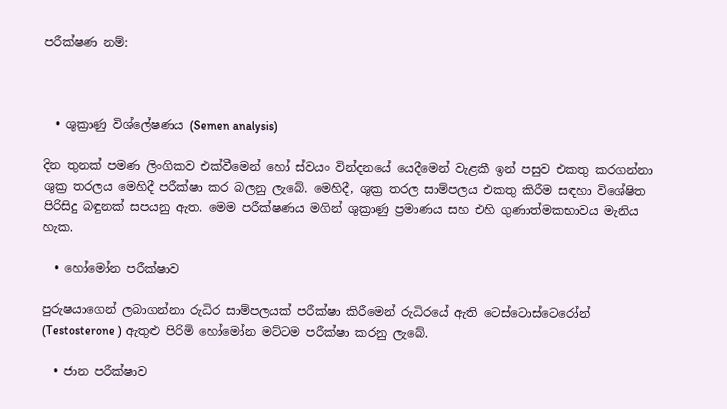පරීක්ෂණ නම්:



  • ශුක්‍රාණු විශ්ලේෂණය (Semen analysis)

දින තුනක් පමණ ලිංගිකව එක්වීමෙන් හෝ ස්වයං වින්දනයේ යෙදීමෙන් වැළකී ඉන් පසුව එකතු කරගන්නා ශුක්‍ර තරලය මෙහිදී පරීක්ෂා කර බලනු ලැබේ. මෙහිදී, ශුක්‍ර තරල සාම්පලය එකතු කිරීම සඳහා විශේෂිත පිරිසිදු බඳුනක් සපයනු ඇත. මෙම පරීක්ෂණය මගින් ශුක්‍රාණු ප්‍රමාණය සහ එහි ගුණාත්මකභාවය මැනිය හැක.

  • හෝමෝන පරීක්ෂාව

පුරුෂයාගෙන් ලබාගන්නා රුධිර සාම්පලයක් පරීක්ෂා කිරීමෙන් රුධිරයේ ඇති ටෙස්ටොස්ටෙරෝන් (Testosterone ) ඇතුළු පිරිමි හෝමෝන මට්ටම පරීක්ෂා කරනු ලැබේ.

  • ජාන පරීක්ෂාව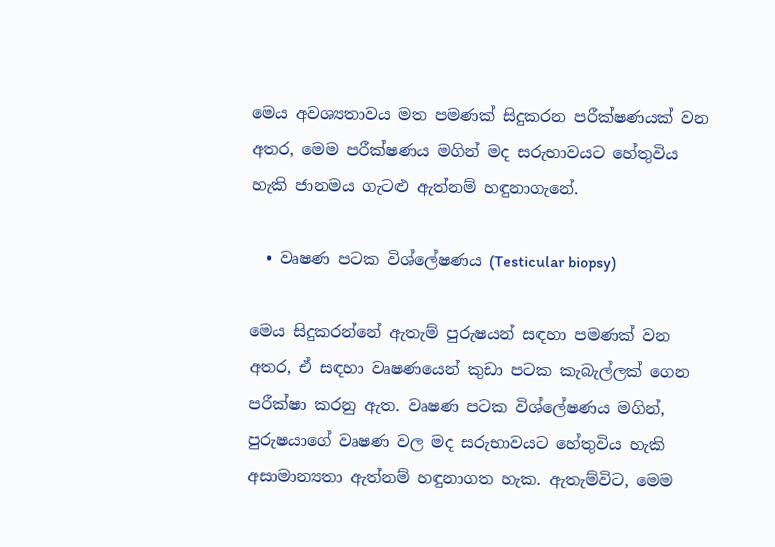මෙය අවශ්‍යතාවය මත පමණක් සිදුකරන පරීක්ෂණයක් වන අතර, මෙම පරීක්ෂණය මගින් මද සරුභාවයට හේතුවිය හැකි ජානමය ගැටළු ඇත්නම් හඳුනාගැනේ.

  • වෘෂණ පටක විශ්ලේෂණය (Testicular biopsy)

මෙය සිදුකරන්නේ ඇතැම් පුරුෂයන් සඳහා පමණක් වන අතර, ඒ සඳහා වෘෂණයෙන් කුඩා පටක කැබැල්ලක් ගෙන පරීක්ෂා කරනු ඇත. වෘෂණ පටක විශ්ලේෂණය මගින්, පුරුෂයාගේ වෘෂණ වල මද සරුභාවයට හේතුවිය හැකි අසාමාන්‍යතා ඇත්නම් හඳුනාගත හැක. ඇතැම්විට, මෙම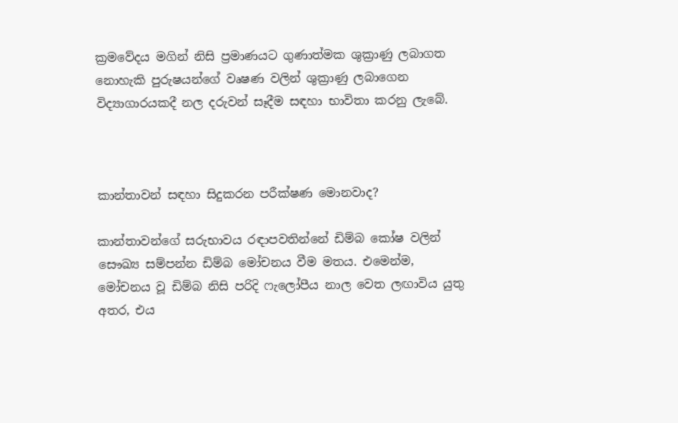ක්‍රමවේදය මගින් නිසි ප්‍රමාණයට ගුණාත්මක ශුක්‍රාණු ලබාගත නොහැකි පුරුෂයන්ගේ වෘෂණ වලින් ශුක්‍රාණු ලබාගෙන විද්‍යාගාරයකදී නල දරුවන් සෑදීම සඳහා භාවිතා කරනු ලැබේ.



කාන්තාවන් සඳහා සිදුකරන පරීක්ෂණ මොනවාද?

කාන්තාවන්ගේ සරුභාවය රඳාපවතින්නේ ඩිම්බ කෝෂ වලින් සෞඛ්‍ය සම්පන්න ඩිම්බ මෝචනය වීම මතය. එමෙන්ම, මෝචනය වූ ඩිම්බ නිසි පරිදි ෆැලෝපීය නාල වෙත ලඟාවිය යුතු අතර, එය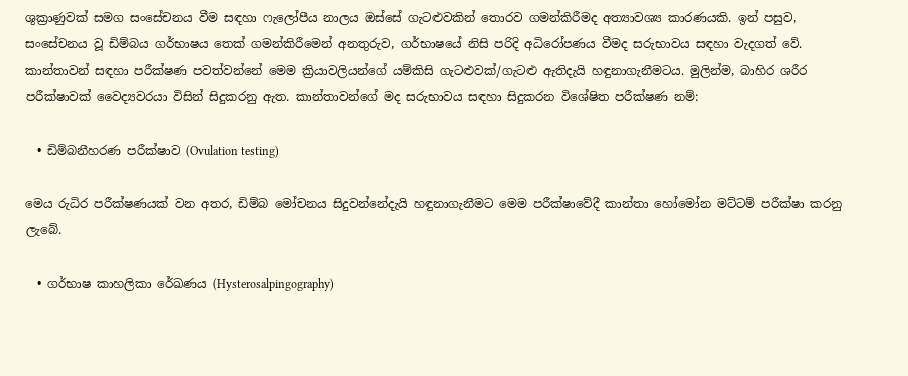ශුක්‍රාණුවක් සමග සංසේචනය වීම සඳහා ෆැලෝපීය නාලය ඔස්සේ ගැටළුවකින් තොරව ගමන්කිරීමද අත්‍යාවශ්‍ය කාරණයකි. ඉන් පසුව, සංසේචනය වූ ඩිම්බය ගර්භාෂය තෙක් ගමන්කිරීමෙන් අනතුරුව, ගර්භාෂයේ නිසි පරිදි අධිරෝපණය වීමද සරුභාවය සඳහා වැදගත් වේ. කාන්තාවන් සඳහා පරීක්ෂණ පවත්වන්නේ මෙම ක්‍රියාවලියන්ගේ යම්කිසි ගැටළුවක්/ගැටළු ඇතිදැයි හඳුනාගැනීමටය. මුලින්ම, බාහිර ශරීර පරීක්ෂාවක් වෛද්‍යවරයා විසින් සිදුකරනු ඇත. කාන්තාවන්ගේ මද සරුභාවය සඳහා සිදුකරන විශේෂිත පරීක්ෂණ නම්:

  • ඩිම්බනීහරණ පරීක්ෂාව (Ovulation testing)

මෙය රුධිර පරීක්ෂණයක් වන අතර, ඩිම්බ මෝචනය සිදුවන්නේදැයි හඳුනාගැනීමට මෙම පරීක්ෂාවේදී කාන්තා හෝමෝන මට්ටම් පරීක්ෂා කරනු ලැබේ.

  • ගර්භාෂ කාහලිකා රේඛණය (Hysterosalpingography)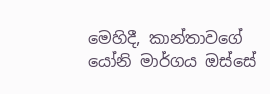මෙහිදී, කාන්තාවගේ යෝනි මාර්ගය ඔස්සේ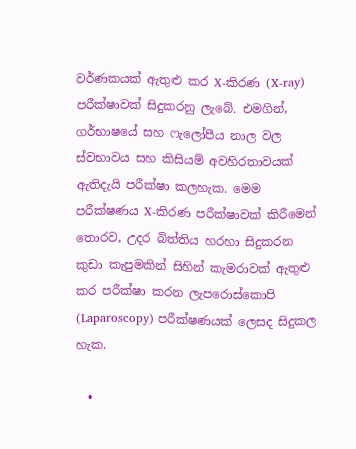වර්ණකයක් ඇතුළු කර X-කිරණ (X-ray) පරීක්ෂාවක් සිදුකරනු ලැබේ. එමගින්, ගර්භාෂයේ සහ ෆැලෝපීය නාල වල ස්වභාවය සහ කිසියම් අවහිරතාවයක් ඇතිදැයි පරීක්ෂා කලහැක. මෙම පරීක්ෂණය X-කිරණ පරීක්ෂාවක් කිරීමෙන් තොරව, උදර බිත්තිය හරහා සිදුකරන කුඩා කැපුමකින් සිහින් කැමරාවක් ඇතුළු කර පරීක්ෂා කරන ලැපරොස්කොපි (Laparoscopy) පරීක්ෂණයක් ලෙසද සිදුකල හැක.

  •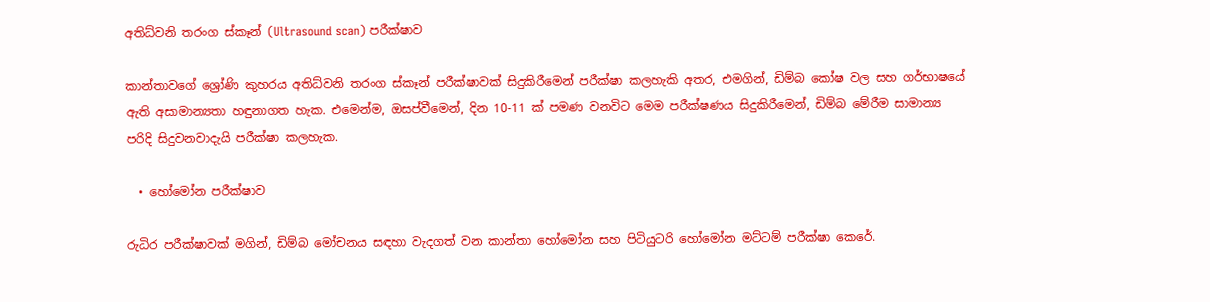අතිධ්වනි තරංග ස්කෑන් (Ultrasound scan) පරීක්ෂාව

කාන්තාවගේ ශ්‍රෝණි කුහරය අතිධ්වනි තරංග ස්කෑන් පරීක්ෂාවක් සිදුකිරීමෙන් පරීක්ෂා කලහැකි අතර, එමගින්, ඩිම්බ කෝෂ වල සහ ගර්භාෂයේ ඇති අසාමාන්‍යතා හඳුනාගත හැක. එමෙන්ම, ඔසප්වීමෙන්, දින 10-11 ක් පමණ වනවිට මෙම පරීක්ෂණය සිදුකිරීමෙන්, ඩිම්බ මේරීම සාමාන්‍ය පරිදි සිදුවනවාදැයි පරීක්ෂා කලහැක.

  • හෝමෝන පරීක්ෂාව

රුධිර පරීක්ෂාවක් මගින්, ඩිම්බ මෝචනය සඳහා වැදගත් වන කාන්තා හෝමෝන සහ පිටියුටරි හෝමෝන මට්ටම් පරීක්ෂා කෙරේ.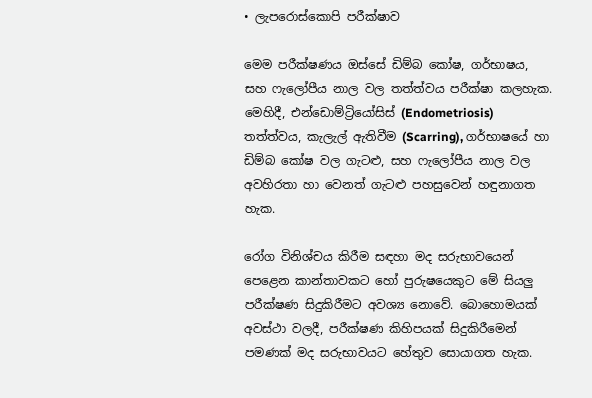• ලැපරොස්කොපි පරීක්ෂාව

මෙම පරීක්ෂණය ඔස්සේ ඩිම්බ කෝෂ, ගර්භාෂය, සහ ෆැලෝපීය නාල වල තත්ත්වය පරීක්ෂා කලහැක. මෙහිදී, එන්ඩොම්ට්‍රියෝසිස් (Endometriosis) තත්ත්වය, කැලැල් ඇතිවීම (Scarring), ගර්භාෂයේ හා ඩිම්බ කෝෂ වල ගැටළු, සහ ෆැලෝපීය නාල වල අවහිරතා හා වෙනත් ගැටළු පහසුවෙන් හඳුනාගත හැක.

රෝග විනිශ්චය කිරීම සඳහා මද සරුභාවයෙන් පෙළෙන කාන්තාවකට හෝ පුරුෂයෙකුට මේ සියලු පරීක්ෂණ සිදුකිරීමට අවශ්‍ය නොවේ. බොහොමයක් අවස්ථා වලදී, පරීක්ෂණ කිහිපයක් සිදුකිරීමෙන් පමණක් මද සරුභාවයට හේතුව සොයාගත හැක.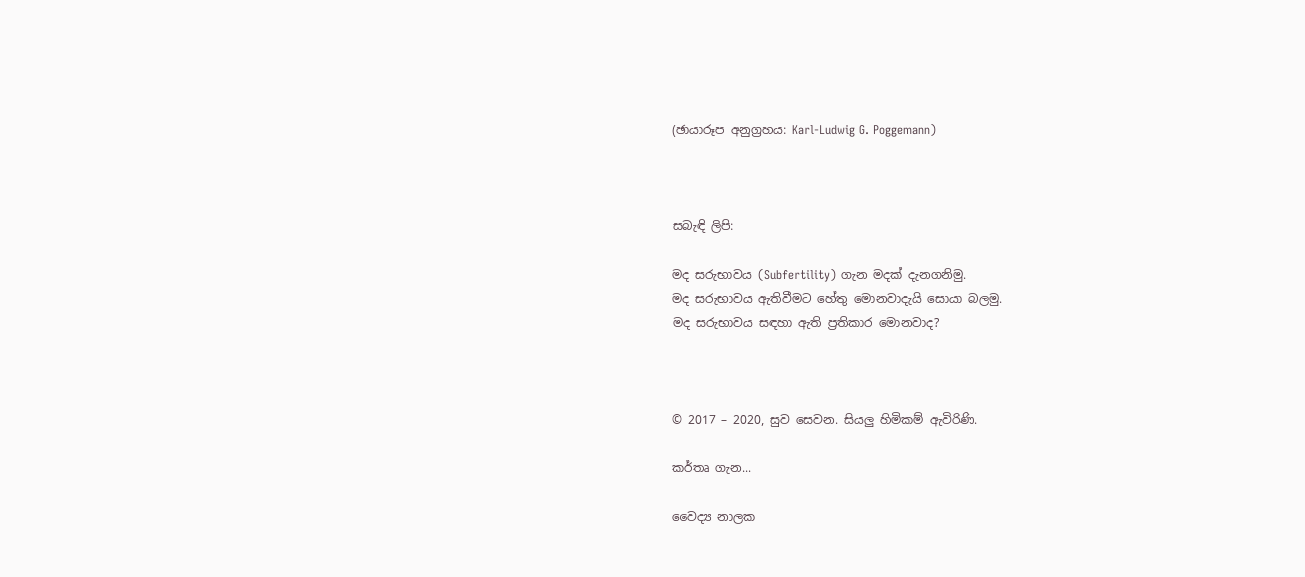(ඡායාරූප අනුග්‍රහය: Karl-Ludwig G. Poggemann)



සබැඳි ලිපි:

මද සරුභාවය (Subfertility) ගැන මදක් දැනගනිමු.
මද සරුභාවය ඇතිවීමට හේතු මොනවාදැයි සොයා බලමු.
මද සරුභාවය සඳහා ඇති ප්‍රතිකාර මොනවාද?



© 2017 – 2020, සුව සෙවන. සියලු හිමිකම් ඇවිරිණි.

කර්තෘ ගැන...

වෛද්‍ය නාලක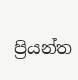ප්‍රියන්ත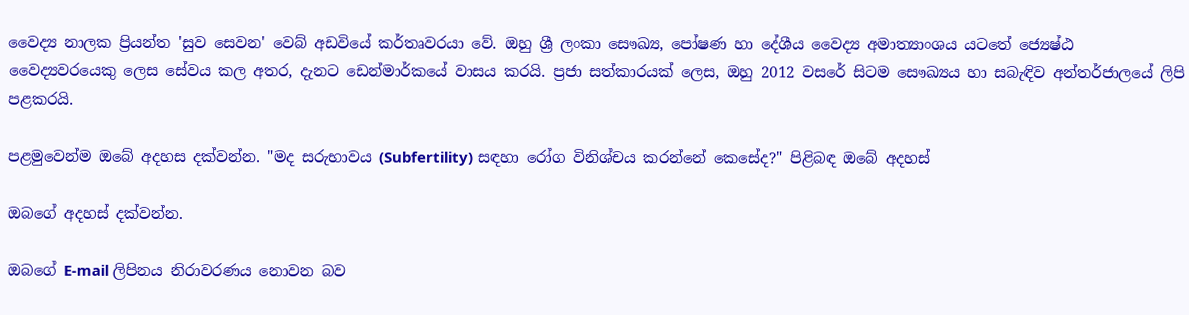වෛද්‍ය නාලක ප්‍රියන්ත 'සුව සෙවන' වෙබ් අඩවියේ කර්තෘවරයා වේ. ඔහු ශ්‍රී ලංකා සෞඛ්‍ය, පෝෂණ හා දේශීය වෛද්‍ය අමාත්‍යාංශය යටතේ ජ්‍යෙෂ්ඨ වෛද්‍යවරයෙකු ලෙස සේවය කල අතර, දැනට ඩෙන්මාර්කයේ වාසය කරයි. ප්‍රජා සත්කාරයක් ලෙස, ඔහු 2012 වසරේ සිටම සෞඛ්‍යය හා සබැඳිව අන්තර්ජාලයේ ලිපි පළකරයි.

පළමුවෙන්ම ඔබේ අදහස දක්වන්න. "මද සරුභාවය (Subfertility) සඳහා රෝග විනිශ්චය කරන්නේ කෙසේද?" පිළිබඳ ඔබේ අදහස්

ඔබගේ අදහස් දක්වන්න.

ඔබගේ E-mail ලිපිනය නිරාවරණය නොවන බව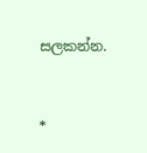සලකන්න.


*